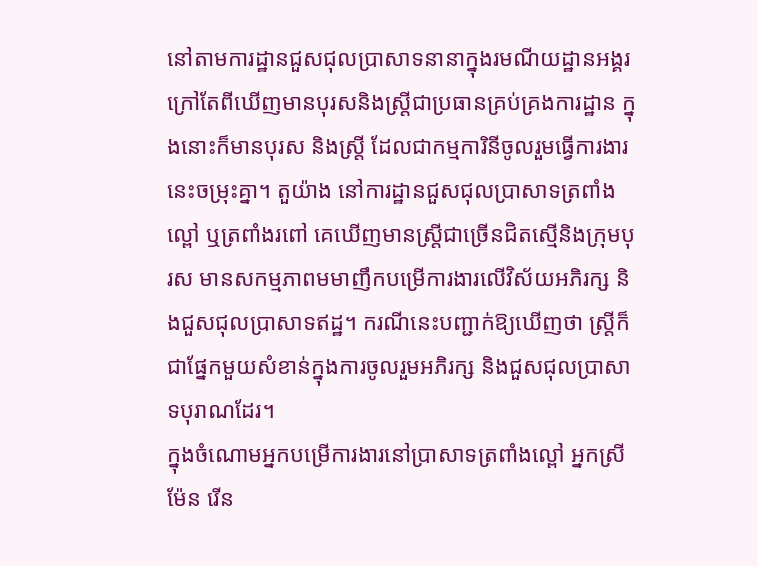នៅតាមការដ្ឋានជួសជុលប្រាសាទនានាក្នុងរមណីយដ្ឋានអង្គរ ក្រៅតែពីឃើញមានបុរសនិងស្រ្តីជាប្រធានគ្រប់គ្រងការដ្ឋាន ក្នុងនោះក៏មានបុរស និងស្រ្តី ដែលជាកម្មការិនីចូលរួមធ្វើការងារនេះចម្រុះគ្នា។ តួយ៉ាង នៅការដ្ឋានជួសជុលប្រាសាទត្រពាំងល្ពៅ ឬត្រពាំងរពៅ គេឃើញមានស្រ្តីជាច្រើនជិតស្មើនិងក្រុមបុរស មានសកម្មភាពមមាញឹកបម្រើការងារលើវិស័យអភិរក្ស និងជួសជុលប្រាសាទឥដ្ឋ។ ករណីនេះបញ្ជាក់ឱ្យឃើញថា ស្រ្តីក៏ជាផ្នែកមួយសំខាន់ក្នុងការចូលរួមអភិរក្ស និងជួសជុលប្រាសាទបុរាណដែរ។
ក្នុងចំណោមអ្នកបម្រើការងារនៅប្រាសាទត្រពាំងល្ពៅ អ្នកស្រី ម៉ែន រើន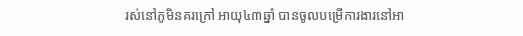រស់នៅភូមិនគរក្រៅ អាយុ៤៣ឆ្នាំ បានចូលបម្រើការងារនៅអា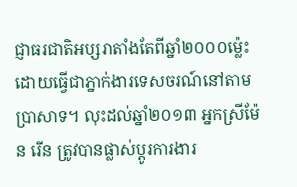ជ្ញាធរជាតិអប្សរាតាំងតែពីឆ្នាំ២០០០ម៉្លេះ ដោយធ្វើជាភ្នាក់ងារទេសចរណ៍នៅតាមប្រាសាទ។ លុះដល់ឆ្នាំ២០១៣ អ្នកស្រីម៉ែន រើន ត្រូវបានផ្លាស់ប្តូរការងារ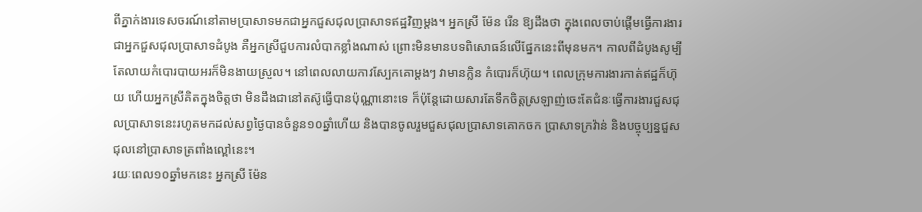ពីភ្នាក់ងារទេសចរណ៍នៅតាមប្រាសាទមកជាអ្នកជួសជុលប្រាសាទឥដ្ឋវិញម្តង។ អ្នកស្រី ម៉ែន រើន ឱ្យដឹងថា ក្នុងពេលចាប់ផ្ដើមធ្វើការងារជាអ្នកជួសជុលប្រាសាទដំបូង គឺអ្នកស្រីជួបការលំបាកខ្លាំងណាស់ ព្រោះមិនមានបទពិសោធន៍លើផ្នែកនេះពីមុនមក។ កាលពីដំបូងសូម្បីតែលាយកំបោរបាយអរក៏មិនងាយស្រួល។ នៅពេលលាយកាវស្បែកគោម្ដងៗ វាមានក្លិន កំបោរក៏ហ៊ុយ។ ពេលក្រុមការងារកាត់ឥដ្ឋក៏ហ៊ុយ ហើយអ្នកស្រីគិតក្នុងចិត្តថា មិនដឹងជានៅតស៊ូធ្វើបានប៉ុណ្ណានោះទេ ក៏ប៉ុន្តែដោយសារតែទឹកចិត្តស្រឡាញ់ចេះតែជំនៈធ្វើការងារជួសជុលប្រាសាទនេះរហូតមកដល់សព្វថ្ងៃបានចំនួន១០ឆ្នាំហើយ និងបានចូលរួមជួសជុលប្រាសាទគោកចក ប្រាសាទក្រវ៉ាន់ និងបច្ចុប្បន្នជួសជុលនៅប្រាសាទត្រពាំងល្ពៅនេះ។
រយៈពេល១០ឆ្នាំមកនេះ អ្នកស្រី ម៉ែន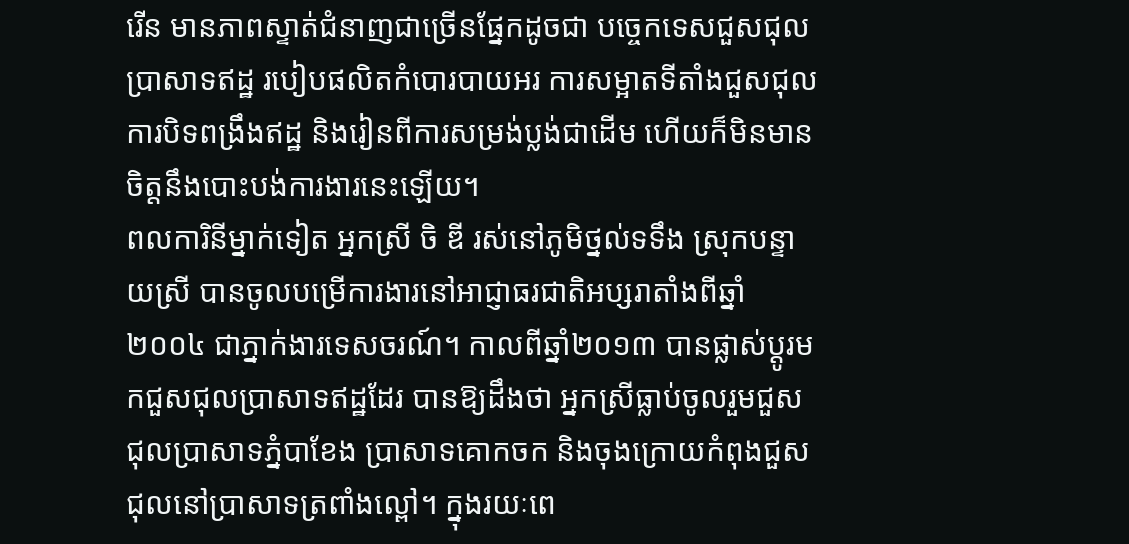រើន មានភាពស្ទាត់ជំនាញជាច្រើនផ្នែកដូចជា បច្ចេកទេសជួសជុលប្រាសាទឥដ្ឋ របៀបផលិតកំបោរបាយអរ ការសម្អាតទីតាំងជួសជុល ការបិទពង្រឹងឥដ្ឋ និងរៀនពីការសម្រង់ប្លង់ជាដើម ហើយក៏មិនមានចិត្តនឹងបោះបង់ការងារនេះឡើយ។
ពលការិនីម្នាក់ទៀត អ្នកស្រី ចិ ឌី រស់នៅភូមិថ្នល់ទទឹង ស្រុកបន្ទាយស្រី បានចូលបម្រើការងារនៅអាជ្ញាធរជាតិអប្សរាតាំងពីឆ្នាំ២០០៤ ជាភ្នាក់ងារទេសចរណ៍។ កាលពីឆ្នាំ២០១៣ បានផ្លាស់ប្ដូរមកជួសជុលប្រាសាទឥដ្ឋដែរ បានឱ្យដឹងថា អ្នកស្រីធ្លាប់ចូលរួមជួសជុលប្រាសាទភ្នំបាខែង ប្រាសាទគោកចក និងចុងក្រោយកំពុងជួសជុលនៅប្រាសាទត្រពាំងល្ពៅ។ ក្នុងរយៈពេ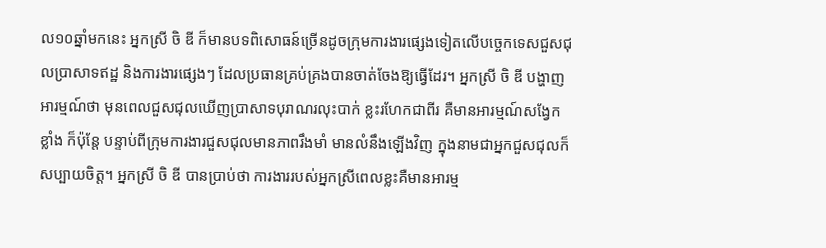ល១០ឆ្នាំមកនេះ អ្នកស្រី ចិ ឌី ក៏មានបទពិសោធន៍ច្រើនដូចក្រុមការងារផ្សេងទៀតលើបច្ចេកទេសជួសជុលប្រាសាទឥដ្ឋ និងការងារផ្សេងៗ ដែលប្រធានគ្រប់គ្រងបានចាត់ចែងឱ្យធ្វើដែរ។ អ្នកស្រី ចិ ឌី បង្ហាញអារម្មណ៍ថា មុនពេលជួសជុលឃើញប្រាសាទបុរាណរលុះបាក់ ខ្លះរហែកជាពីរ គឺមានអារម្មណ៍សង្វែកខ្លាំង ក៏ប៉ុន្តែ បន្ទាប់ពីក្រុមការងារជួសជុលមានភាពរឹងមាំ មានលំនឹងឡើងវិញ ក្នុងនាមជាអ្នកជួសជុលក៏សប្បាយចិត្ត។ អ្នកស្រី ចិ ឌី បានប្រាប់ថា ការងាររបស់អ្នកស្រីពេលខ្លះគឺមានអារម្ម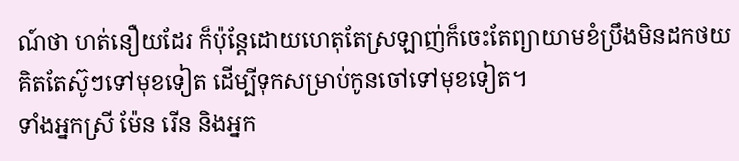ណ៍ថា ហត់នឿយដែរ ក៏ប៉ុន្តែដោយហេតុតែស្រឡាញ់ក៏ចេះតែព្យាយាមខំប្រឹងមិនដកថយ គិតតែស៊ូៗទៅមុខទៀត ដើម្បីទុកសម្រាប់កូនចៅទៅមុខទៀត។
ទាំងអ្នកស្រី ម៉ែន រើន និងអ្នក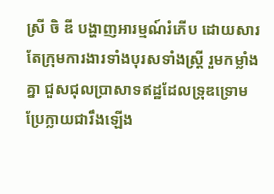ស្រី ចិ ឌី បង្ហាញអារម្មណ៍រំភើប ដោយសារតែក្រុមការងារទាំងបុរសទាំងស្រ្តី រួមកម្លាំងគ្នា ជួសជុលប្រាសាទឥដ្ឋដែលទ្រុឌទ្រោមប្រែក្លាយជារឹងឡើង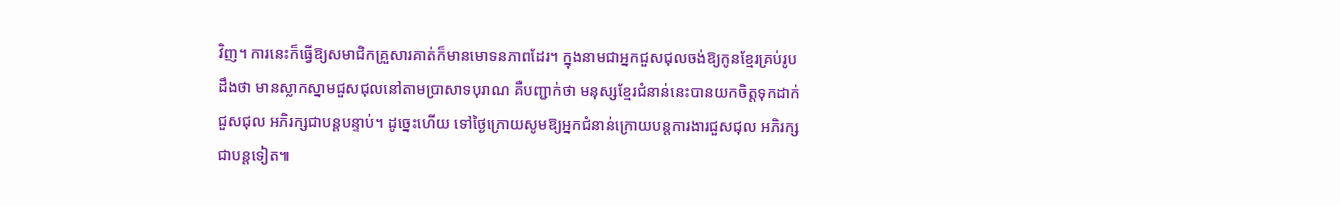វិញ។ ការនេះក៏ធ្វើឱ្យសមាជិកគ្រួសារគាត់ក៏មានមោទនភាពដែរ។ ក្នុងនាមជាអ្នកជួសជុលចង់ឱ្យកូនខ្មែរគ្រប់រូបដឹងថា មានស្លាកស្នាមជួសជុលនៅតាមប្រាសាទបុរាណ គឺបញ្ជាក់ថា មនុស្សខ្មែរជំនាន់នេះបានយកចិត្តទុកដាក់ជួសជុល អភិរក្សជាបន្តបន្ទាប់។ ដូច្នេះហើយ ទៅថ្ងៃក្រោយសូមឱ្យអ្នកជំនាន់ក្រោយបន្តការងារជួសជុល អភិរក្សជាបន្តទៀត៕